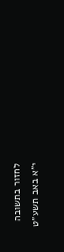לחזור בתשובה
י״א באב תשע״ט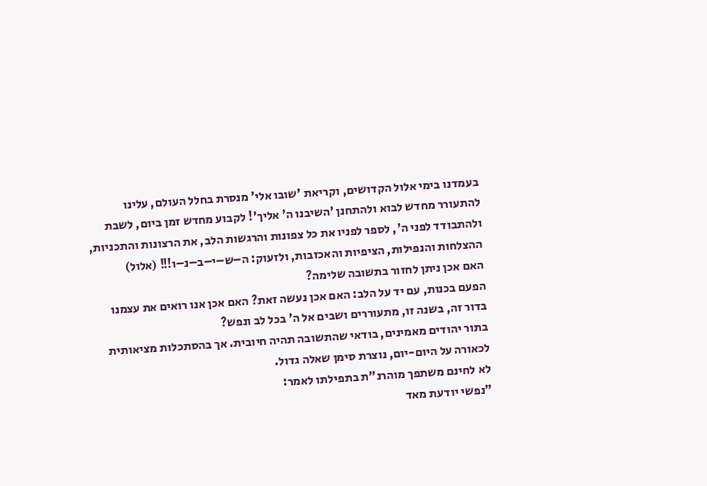בעמדנו בימי אלול הקדושים, וקריאת 'שובו אלי' מנסרת בחלל העולם, עלינו להתעורר מחדש לבוא ולהתחנן 'השיבנו ה' אליך'! לקבוע מחדש זמן ביום, לשבת ולהתבודד לפני ה', לספר לפניו את כל צפונות והרגשות הלב, את הרצונות והתכניות, ההצלחות והנפילות, הציפיות והאכזבות, ולזעוק: ה–ש–י–ב–נ–ו!!! (אלול)
האם אכן ניתן לחזור בתשובה שלימה?
הפעם בכנות, עם יד על הלב: האם אכן נעשה זאת? האם אכן אנו רואים את עצמנו בדור זה, בשנה זו, מתעוררים ושבים אל ה' בכל לב ונפש?
בתור יהודים מאמינים, בודאי שהתשובה תהיה חיובית. אך בהסתכלות מציאותית לכאורה על היום-יום, נוצרת סימן שאלה גדול.
לא לחינם משתפך מוהרנ"ת בתפילתו לאמר:
"נפשי יודעת מאד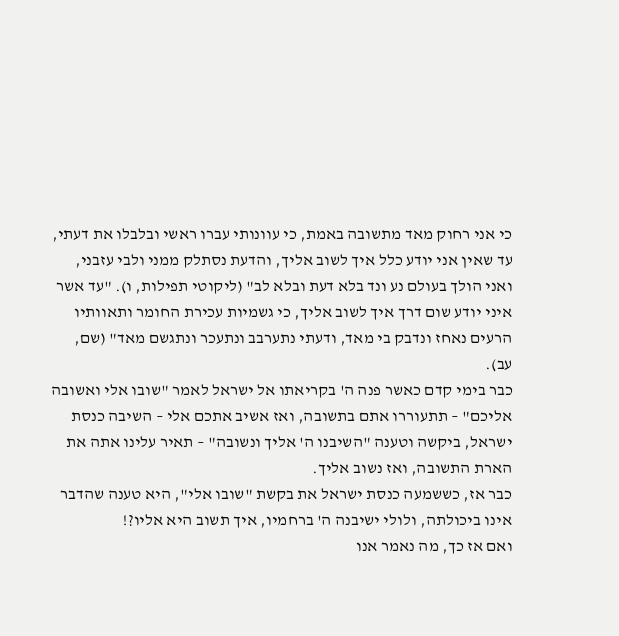כי אני רחוק מאד מתשובה באמת, כי עוונותי עברו ראשי ובלבלו את דעתי, עד שאין אני יודע כלל איך לשוב אליך, והדעת נסתלק ממני ולבי עזבני, ואני הולך בעולם נע ונד בלא דעת ובלא לב" (ליקוטי תפילות, ו). "עד אשר איני יודע שום דרך איך לשוב אליך, כי גשמיות עכירת החומר ותאוותיו הרעים נאחז ונדבק בי מאד, ודעתי נתערבב ונתעכר ונתגשם מאד" (שם, עב).
כבר בימי קדם כאשר פנה ה' בקריאתו אל ישראל לאמר "שובו אלי ואשובה אליכם" – תתעוררו אתם בתשובה, ואז אשיב אתכם אלי – השיבה כנסת ישראל, ביקשה וטענה "השיבנו ה' אליך ונשובה" – תאיר עלינו אתה את הארת התשובה, ואז נשוב אליך.
כבר אז, כששמעה כנסת ישראל את בקשת "שובו אלי", היא טענה שהדבר אינו ביכולתה, ולולי ישיבנה ה' ברחמיו, איך תשוב היא אליו?!
ואם אז כך, מה נאמר אנו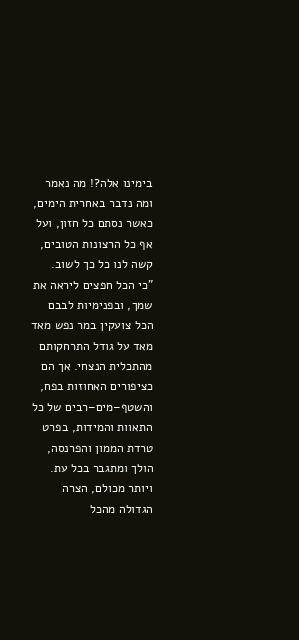בימינו אלה?! מה נאמר ומה נדבר באחרית הימים, כאשר נסתם כל חזון, ועל אף כל הרצונות הטובים, קשה לנו כל כך לשוב.
"כי הכל חפצים ליראה את שמך, ובפנימיות לבבם הכל צועקין במר נפש מאד מאד על גודל התרחקותם מהתכלית הנצחי. אך הם כציפורים האחוזות בפח, והשטף–מים–רבים של כל התאוות והמידות, בפרט טרדת הממון והפרנסה, הולך ומתגבר בכל עת. ויותר מכולם, הצרה הגדולה מהכל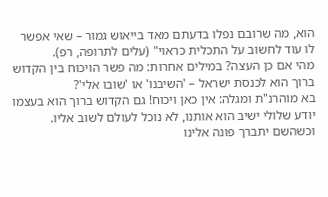הוא, מה שרובם נפלו בדעתם מאד בייאוש גמור – שאי אפשר לו עוד לחשוב על התכלית כראוי" (עלים לתרופה, רפ).
מהי אם כן העצה? במילים אחרות: מה פשר הויכוח בין הקדוש ברוך הוא לכנסת ישראל – 'השיבנו' או 'שובו אלי'?
בא מוהרנ"ת ומגלה: אין כאן ויכוח! גם הקדוש ברוך הוא בעצמו יודע שלולי ישיב הוא אותנו, לא נוכל לעולם לשוב אליו. וכשהשם יתברך פונה אלינו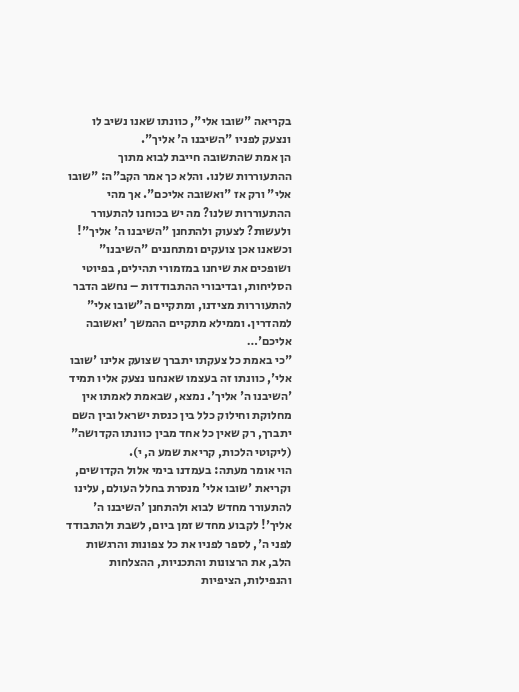בקריאה "שובו אלי", כוונתו שאנו נשיב לו ונצעק לפניו "השיבנו ה' אליך".
הן אמת שהתשובה חייבת לבוא מתוך ההתעוררות שלנו. והלא כך אמר הקב"ה: "שובו אלי" ורק אז "ואשובה אליכם". אך מהי ההתעוררות שלנו? מה יש בכוחנו להתעורר ולעשות? לצעוק ולהתחנן "השיבנו ה' אליך"!
וכשאנו אכן צועקים ומתחננים "השיבנו" ושופכים את שיחנו במזמורי תהילים, בפיוטי הסליחות, ובדיבורי ההתבודדות – נחשב הדבר להתעוררות מצידנו, ומתקיים ה"שובו אלי" למהדרין. וממילא מתקיים ההמשך 'ואשובה אליכם'…
"כי באמת כל צעקתו יתברך שצועק אלינו 'שובו אלי', כוונתו זה בעצמו שאנחנו נצעק אליו תמיד 'השיבנו ה' אליך'. נמצא, שבאמת לאמתו אין מחלוקת וחילוק כלל בין כנסת ישראל ובין השם יתברך, רק שאין כל אחד מבין כוונתו הקדושה" (ליקוטי הלכות, קריאת שמע ה, י).
הוי אומר מעתה: בעמדנו בימי אלול הקדושים, וקריאת 'שובו אלי' מנסרת בחלל העולם, עלינו להתעורר מחדש לבוא ולהתחנן 'השיבנו ה' אליך'! לקבוע מחדש זמן ביום, לשבת ולהתבודד לפני ה', לספר לפניו את כל צפונות והרגשות הלב, את הרצונות והתכניות, ההצלחות והנפילות, הציפיות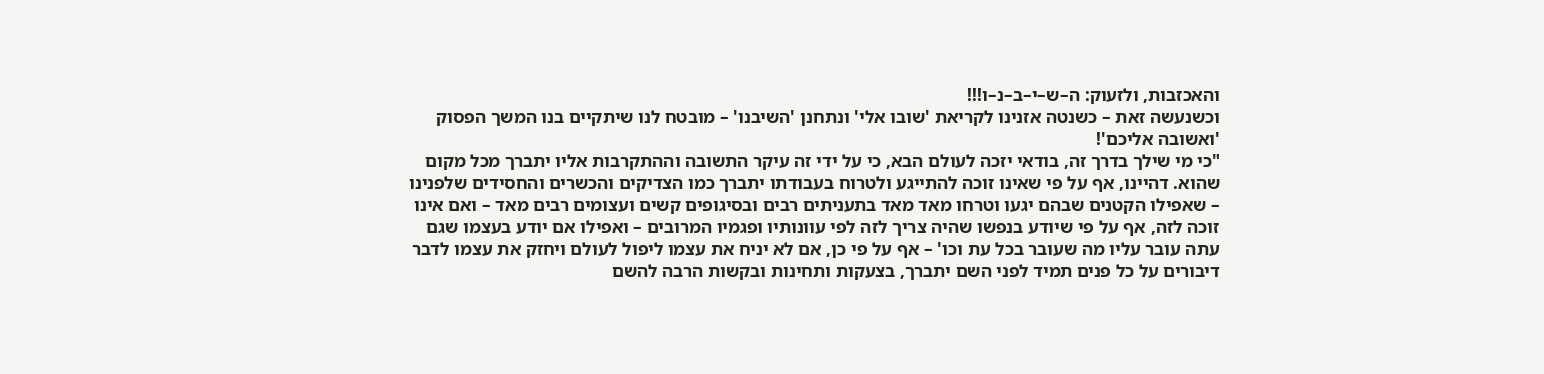והאכזבות, ולזעוק: ה–ש–י–ב–נ–ו!!!
וכשנעשה זאת – כשנטה אזנינו לקריאת 'שובו אלי' ונתחנן 'השיבנו' – מובטח לנו שיתקיים בנו המשך הפסוק 'ואשובה אליכם'!
"כי מי שילך בדרך זה, בודאי יזכה לעולם הבא, כי על ידי זה עיקר התשובה וההתקרבות אליו יתברך מכל מקום שהוא. דהיינו, אף על פי שאינו זוכה להתייגע ולטרוח בעבודתו יתברך כמו הצדיקים והכשרים והחסידים שלפנינו – שאפילו הקטנים שבהם יגעו וטרחו מאד מאד בתעניתים רבים ובסיגופים קשים ועצומים רבים מאד – ואם אינו זוכה לזה, אף על פי שיודע בנפשו שהיה צריך לזה לפי עוונותיו ופגמיו המרובים – ואפילו אם יודע בעצמו שגם עתה עובר עליו מה שעובר בכל עת וכו' – אף על פי כן, אם לא יניח את עצמו ליפול לעולם ויחזק את עצמו לדבר דיבורים על כל פנים תמיד לפני השם יתברך, בצעקות ותחינות ובקשות הרבה להשם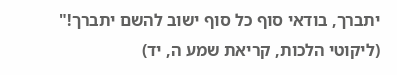יתברך, בודאי סוף כל סוף ישוב להשם יתברך!"
(ליקוטי הלכות, קריאת שמע ה, יד)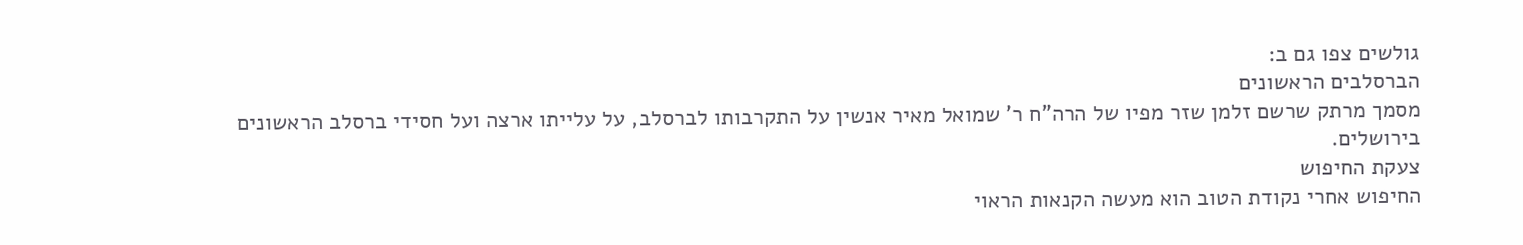גולשים צפו גם ב:
הברסלבים הראשונים
מסמך מרתק שרשם זלמן שזר מפיו של הרה"ח ר' שמואל מאיר אנשין על התקרבותו לברסלב, על עלייתו ארצה ועל חסידי ברסלב הראשונים בירושלים.
צעקת החיפוש
החיפוש אחרי נקודת הטוב הוא מעשה הקנאות הראוי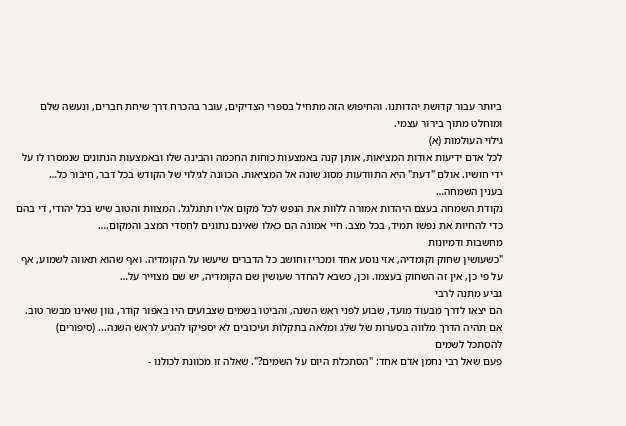ביותר עבור קדושת יהדותנו. והחיפוש הזה מתחיל בספרי הצדיקים, עובר בהכרח דרך שיחת חברים, ונעשה שלם ומוחלט מתוך בירור עצמי.
גילוי העולמות (א)
לכל אדם ידיעות אודות המציאות, אותן קנה באמצעות כוחות החכמה והבינה שלו ובאמצעות הנתונים שנמסרו לו על ידי חושיו. אולם "דעת" היא התוודעות מסוג שונה אל המציאות. הכוונה לגילוי של הקודש בכל דבר, חיבור כל…
בענין השמחה…
נקודת השמחה בעצם היהדות אמורה ללוות את הנפש לכל מקום אליו תתגלגל. המצוות והטוב שיש בכל יהודי, די בהם כדי להחיות את נפשו תמיד, בכל מצב. חיי אמונה הם כאלו שאינם נתונים לחסדי המצב והמקום.…
מחשבות ודמיונות
"כשעושין שחוק וקומדיה, אזי נוסע אחד ומכריז וחושב כל הדברים שיעשו על הקומדיה. ואף שהוא תאווה לשמוע, אף על פי כן, אין זה השחוק בעצמו. וכן, כשבא להחדר שעושין שם הקומדיה, יש שם מצוייר על…
גביע מתנה לרבי
הם יצאו לדרך מבעוד מועד, שבוע לפני ראש השנה, והביטו בשמים שצבועים היו באפור קודר, גוון שאינו מבשר טוב. אם תהיה הדרך מלווה בסערות של שלג ומלאה בתקלות ועיכובים לא יספיקו להגיע לראש השנה... (סיפורים)
להסתכל לשמים
פעם שאל רבי נחמן אדם אחד: "הסתכלת היום על השמים?". שאלה זו מכוונת לכולנו -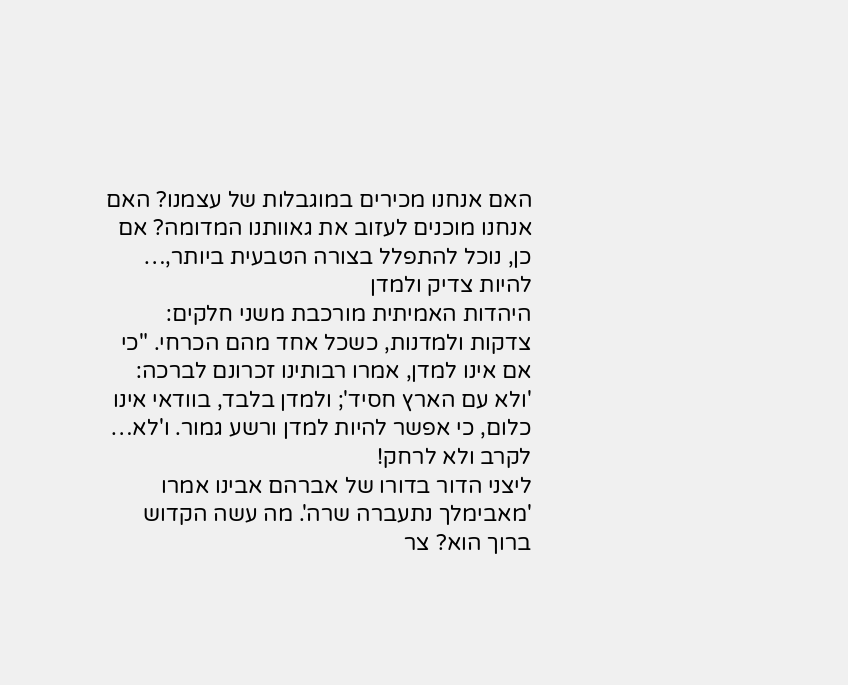האם אנחנו מכירים במוגבלות של עצמנו? האם אנחנו מוכנים לעזוב את גאוותנו המדומה? אם כן, נוכל להתפלל בצורה הטבעית ביותר,…
להיות צדיק ולמדן
היהדות האמיתית מורכבת משני חלקים: צדקות ולמדנות, כשכל אחד מהם הכרחי. "כי אם אינו למדן, אמרו רבותינו זכרונם לברכה: 'ולא עם הארץ חסיד'; ולמדן בלבד, בוודאי אינו כלום, כי אפשר להיות למדן ורשע גמור. ו'לא…
לקרב ולא לרחק!
ליצני הדור בדורו של אברהם אבינו אמרו 'מאבימלך נתעברה שרה'. מה עשה הקדוש ברוך הוא? צר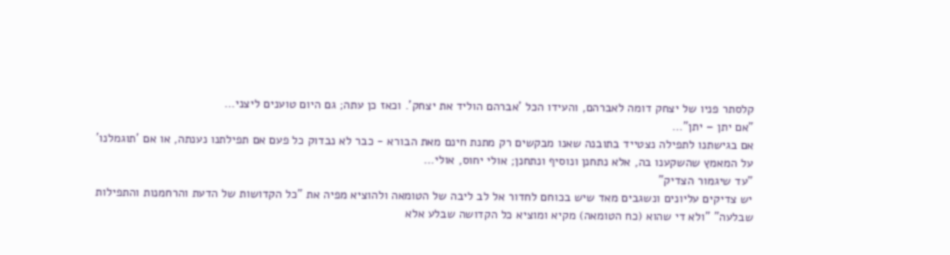קלסתר פניו של יצחק דומה לאברהם, והעידו הכל 'אברהם הוליד את יצחק'. וכאז כן עתה; גם היום טוענים ליצני…
"אם יתן – יתן"…
אם בגישתנו לתפילה נצטייד בתובנה שאנו מבקשים רק מתנת חינם מאת הבורא - כבר לא נבדוק כל פעם אם תפילתנו נענתה, או אם 'תוגמלנו' על המאמץ שהשקענו בה, אלא נתחנן ונוסיף ונתחנן; אולי יחוס, אולי…
"עד שיגמור הצדיק"
יש צדיקים עליונים ונשגבים מאד שיש בכוחם לחדור אל לב ליבה של הטומאה ולהוציא מפיה את "כל הקדושות של הדעת והרחמנות והתפילות שבלעה" "ולא די שהוא (כח הטומאה) מקיא ומוציא כל הקדושה שבלע אלא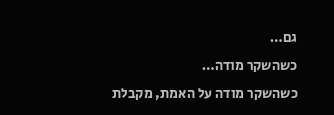גם…
כשהשקר מודה…
כשהשקר מודה על האמת, מקבלת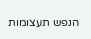הנפש תעצומות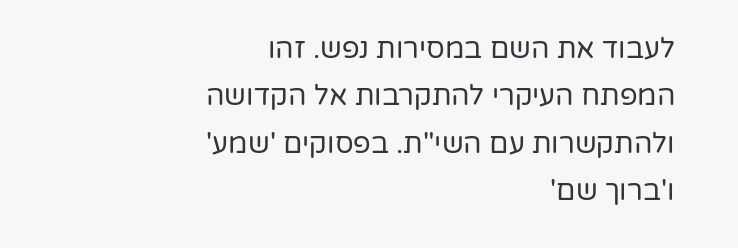לעבוד את השם במסירות נפש. זהו המפתח העיקרי להתקרבות אל הקדושה ולהתקשרות עם השי"ת. בפסוקים 'שמע' ו'ברוך שם'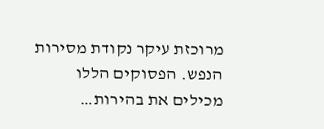מרוכזת עיקר נקודת מסירות הנפש. הפסוקים הללו מכילים את בהירות…